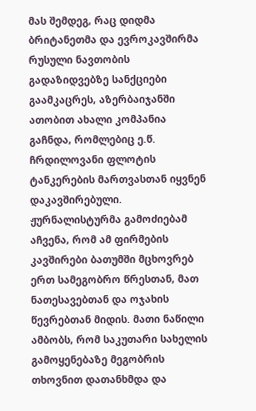მას შემდეგ, რაც დიდმა ბრიტანეთმა და ევროკავშირმა რუსული ნავთობის გადაზიდვებზე სანქციები გაამკაცრეს, აზერბაიჯანში ათობით ახალი კომპანია გაჩნდა, რომლებიც ე.წ. ჩრდილოვანი ფლოტის ტანკერების მართვასთან იყვნენ დაკავშირებული. ჟურნალისტურმა გამოძიებამ აჩვენა, რომ ამ ფირმების კავშირები ბათუმში მცხოვრებ ერთ სამეგობრო წრესთან, მათ ნათესავებთან და ოჯახის წევრებთან მიდის. მათი ნაწილი ამბობს, რომ საკუთარი სახელის გამოყენებაზე მეგობრის თხოვნით დათანხმდა და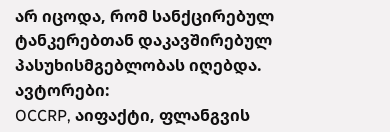არ იცოდა, რომ სანქცირებულ ტანკერებთან დაკავშირებულ პასუხისმგებლობას იღებდა.
ავტორები:
OCCRP, აიფაქტი, ფლანგვის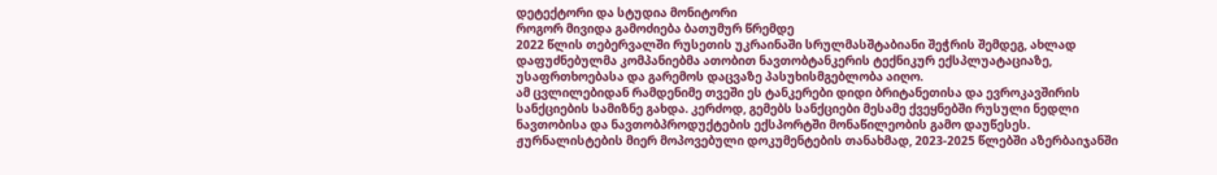დეტექტორი და სტუდია მონიტორი
როგორ მივიდა გამოძიება ბათუმურ წრემდე
2022 წლის თებერვალში რუსეთის უკრაინაში სრულმასშტაბიანი შეჭრის შემდეგ, ახლად დაფუძნებულმა კომპანიებმა ათობით ნავთობტანკერის ტექნიკურ ექსპლუატაციაზე, უსაფრთხოებასა და გარემოს დაცვაზე პასუხისმგებლობა აიღო.
ამ ცვლილებიდან რამდენიმე თვეში ეს ტანკერები დიდი ბრიტანეთისა და ევროკავშირის სანქციების სამიზნე გახდა. კერძოდ, გემებს სანქციები მესამე ქვეყნებში რუსული ნედლი ნავთობისა და ნავთობპროდუქტების ექსპორტში მონაწილეობის გამო დაუწესეს.
ჟურნალისტების მიერ მოპოვებული დოკუმენტების თანახმად, 2023-2025 წლებში აზერბაიჯანში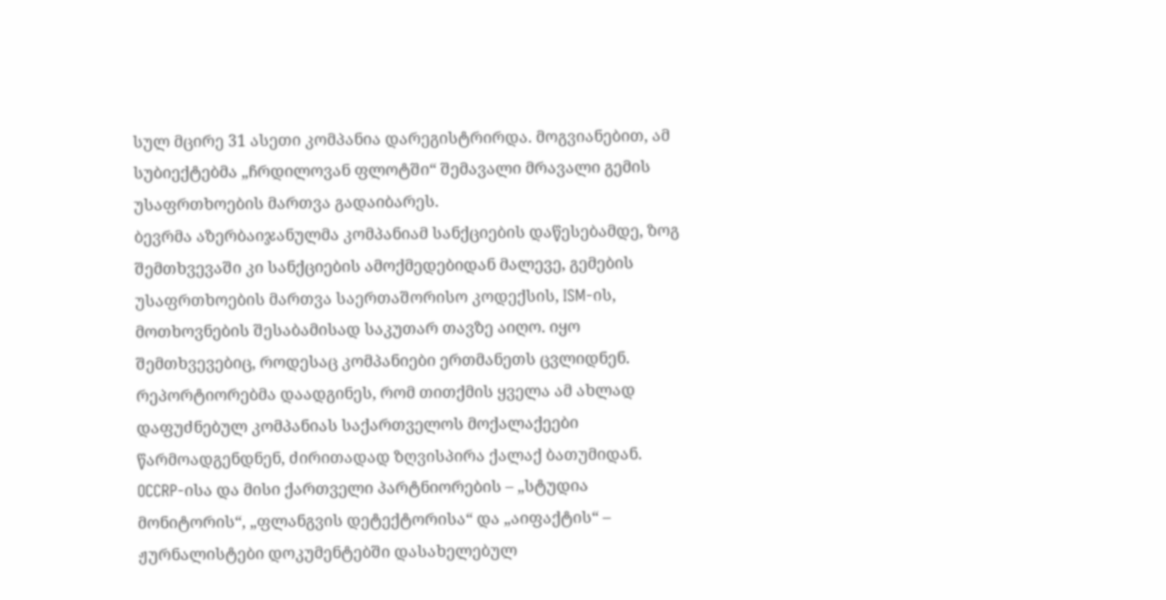სულ მცირე 31 ასეთი კომპანია დარეგისტრირდა. მოგვიანებით, ამ სუბიექტებმა „ჩრდილოვან ფლოტში“ შემავალი მრავალი გემის უსაფრთხოების მართვა გადაიბარეს.
ბევრმა აზერბაიჯანულმა კომპანიამ სანქციების დაწესებამდე, ზოგ შემთხვევაში კი სანქციების ამოქმედებიდან მალევე, გემების უსაფრთხოების მართვა საერთაშორისო კოდექსის, ISM-ის, მოთხოვნების შესაბამისად საკუთარ თავზე აიღო. იყო შემთხვევებიც, როდესაც კომპანიები ერთმანეთს ცვლიდნენ.
რეპორტიორებმა დაადგინეს, რომ თითქმის ყველა ამ ახლად დაფუძნებულ კომპანიას საქართველოს მოქალაქეები წარმოადგენდნენ, ძირითადად ზღვისპირა ქალაქ ბათუმიდან.
OCCRP-ისა და მისი ქართველი პარტნიორების – „სტუდია მონიტორის“, „ფლანგვის დეტექტორისა“ და „აიფაქტის“ – ჟურნალისტები დოკუმენტებში დასახელებულ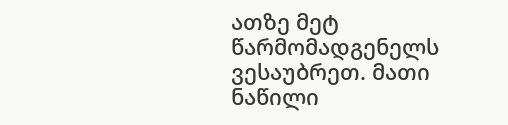ათზე მეტ წარმომადგენელს ვესაუბრეთ. მათი ნაწილი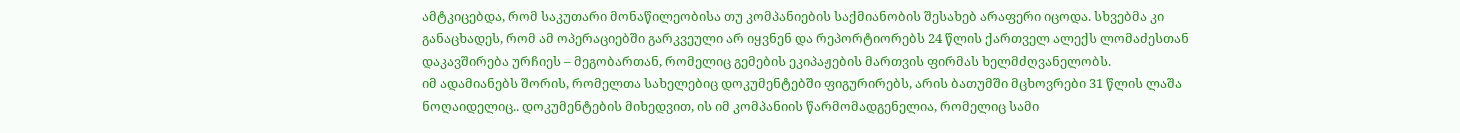ამტკიცებდა, რომ საკუთარი მონაწილეობისა თუ კომპანიების საქმიანობის შესახებ არაფერი იცოდა. სხვებმა კი განაცხადეს, რომ ამ ოპერაციებში გარკვეული არ იყვნენ და რეპორტიორებს 24 წლის ქართველ ალექს ლომაძესთან დაკავშირება ურჩიეს – მეგობართან, რომელიც გემების ეკიპაჟების მართვის ფირმას ხელმძღვანელობს.
იმ ადამიანებს შორის, რომელთა სახელებიც დოკუმენტებში ფიგურირებს, არის ბათუმში მცხოვრები 31 წლის ლაშა ნოღაიდელიც.. დოკუმენტების მიხედვით, ის იმ კომპანიის წარმომადგენელია, რომელიც სამი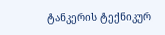ტანკერის ტექნიკურ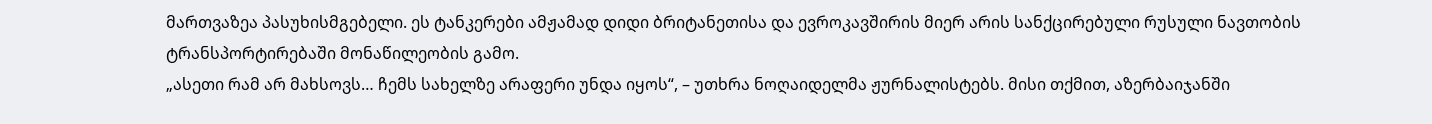მართვაზეა პასუხისმგებელი. ეს ტანკერები ამჟამად დიდი ბრიტანეთისა და ევროკავშირის მიერ არის სანქცირებული რუსული ნავთობის ტრანსპორტირებაში მონაწილეობის გამო.
„ასეთი რამ არ მახსოვს… ჩემს სახელზე არაფერი უნდა იყოს“, – უთხრა ნოღაიდელმა ჟურნალისტებს. მისი თქმით, აზერბაიჯანში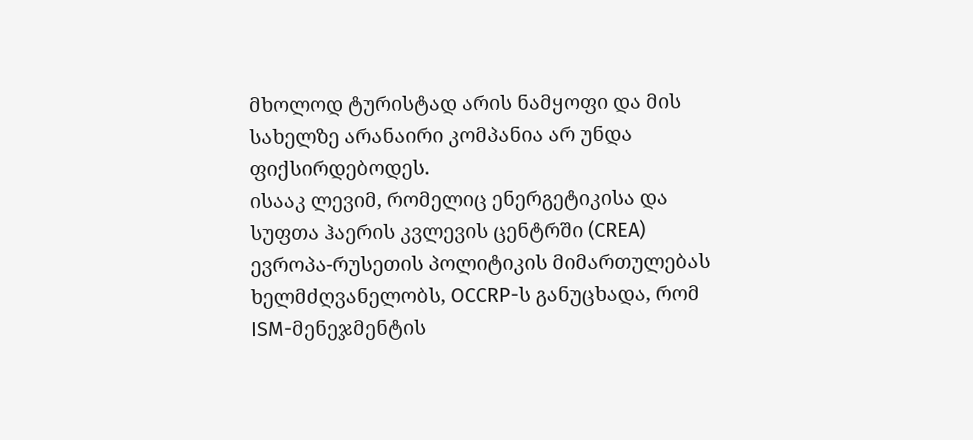მხოლოდ ტურისტად არის ნამყოფი და მის სახელზე არანაირი კომპანია არ უნდა ფიქსირდებოდეს.
ისააკ ლევიმ, რომელიც ენერგეტიკისა და სუფთა ჰაერის კვლევის ცენტრში (CREA) ევროპა-რუსეთის პოლიტიკის მიმართულებას ხელმძღვანელობს, OCCRP-ს განუცხადა, რომ ISM-მენეჯმენტის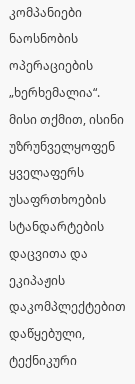კომპანიები ნაოსნობის ოპერაციების „ხერხემალია“. მისი თქმით, ისინი უზრუნველყოფენ ყველაფერს უსაფრთხოების სტანდარტების დაცვითა და ეკიპაჟის დაკომპლექტებით დაწყებული, ტექნიკური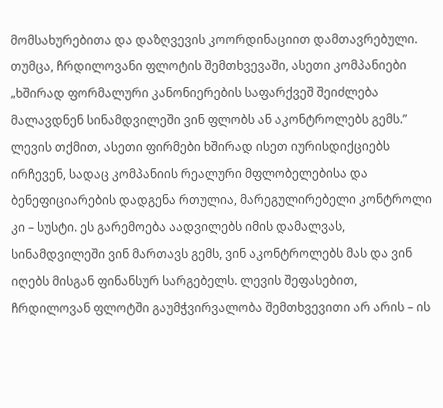მომსახურებითა და დაზღვევის კოორდინაციით დამთავრებული. თუმცა, ჩრდილოვანი ფლოტის შემთხვევაში, ასეთი კომპანიები „ხშირად ფორმალური კანონიერების საფარქვეშ შეიძლება მალავდნენ სინამდვილეში ვინ ფლობს ან აკონტროლებს გემს.”
ლევის თქმით, ასეთი ფირმები ხშირად ისეთ იურისდიქციებს ირჩევენ, სადაც კომპანიის რეალური მფლობელებისა და ბენეფიციარების დადგენა რთულია, მარეგულირებელი კონტროლი კი – სუსტი. ეს გარემოება აადვილებს იმის დამალვას, სინამდვილეში ვინ მართავს გემს, ვინ აკონტროლებს მას და ვინ იღებს მისგან ფინანსურ სარგებელს. ლევის შეფასებით, ჩრდილოვან ფლოტში გაუმჭვირვალობა შემთხვევითი არ არის – ის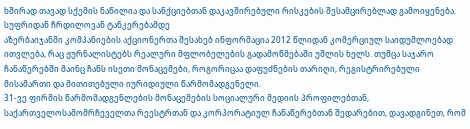ხშირად თავად სქემის ნაწილია და სანქციებთან დაკავშირებული რისკების შესამცირებლად გამოიყენება.
სუფრიდან ჩრდილოვან ტანკერებამდე
აზერბაიჯანში კომპანიების აქციონერთა შესახებ ინფორმაცია 2012 წლიდან კომერციულ საიდუმლოებად ითვლება, რაც ჟურნალისტებს რეალური მფლობელების გადამოწმებაში უშლის ხელს. თუმცა საჯარო ჩანაწერებში მაინც ჩანს ისეთი მონაცემები, როგორიცაა დაფუძნების თარიღი, რეგისტრირებული მისამართი და მითითებული იურიდიული წარმომადგენელი.
31-ვე ფირმის წარმომადგენლების მონაცემების სოციალური მედიის პროფილებთან, საქართველოსამომრჩეველთა რეესტრთან და კორპორატიულ ჩანაწერებთან შედარებით, დავადგინეთ, რომ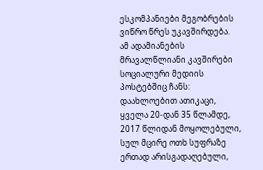ესკომპანიები მეგობრების ვიწრო წრეს უკავშირდება.
ამ ადამიანების მრავალწლიანი კავშირები სოციალური მედიის პოსტებშიც ჩანს: დაახლოებით ათიკაცი, ყველა 20-დან 35 წლამდე, 2017 წლიდან მოყოლებული, სულ მცირე ოთხ სუფრაზე ერთად არისგადაღებული,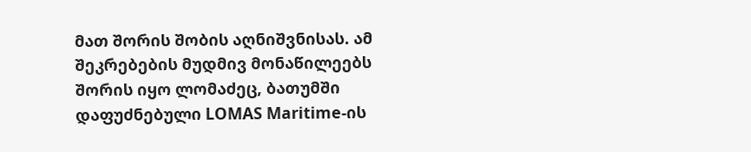მათ შორის შობის აღნიშვნისას. ამ შეკრებების მუდმივ მონაწილეებს შორის იყო ლომაძეც, ბათუმში დაფუძნებული LOMAS Maritime-ის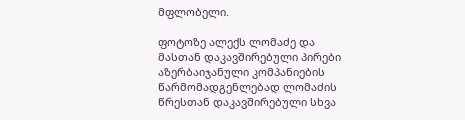მფლობელი.

ფოტოზე ალექს ლომაძე და მასთან დაკავშირებული პირები
აზერბაიჯანული კომპანიების წარმომადგენლებად ლომაძის წრესთან დაკავშირებული სხვა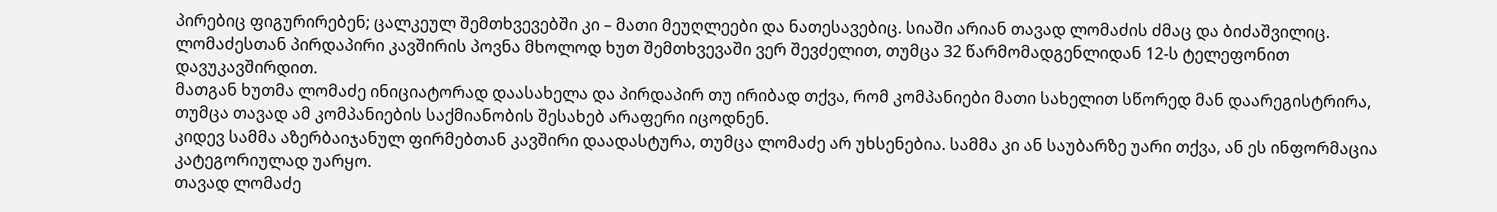პირებიც ფიგურირებენ; ცალკეულ შემთხვევებში კი – მათი მეუღლეები და ნათესავებიც. სიაში არიან თავად ლომაძის ძმაც და ბიძაშვილიც.
ლომაძესთან პირდაპირი კავშირის პოვნა მხოლოდ ხუთ შემთხვევაში ვერ შევძელით, თუმცა 32 წარმომადგენლიდან 12-ს ტელეფონით დავუკავშირდით.
მათგან ხუთმა ლომაძე ინიციატორად დაასახელა და პირდაპირ თუ ირიბად თქვა, რომ კომპანიები მათი სახელით სწორედ მან დაარეგისტრირა, თუმცა თავად ამ კომპანიების საქმიანობის შესახებ არაფერი იცოდნენ.
კიდევ სამმა აზერბაიჯანულ ფირმებთან კავშირი დაადასტურა, თუმცა ლომაძე არ უხსენებია. სამმა კი ან საუბარზე უარი თქვა, ან ეს ინფორმაცია კატეგორიულად უარყო.
თავად ლომაძე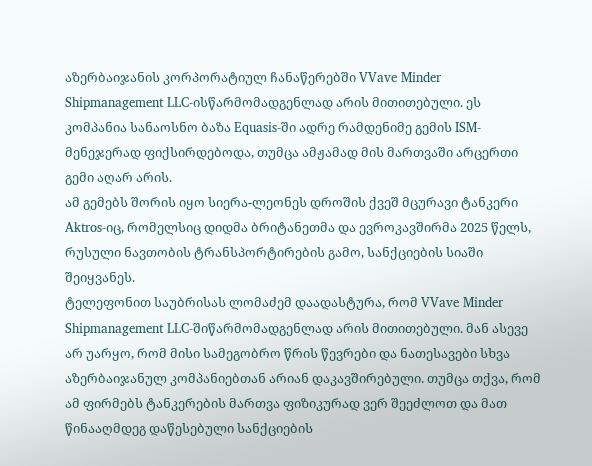აზერბაიჯანის კორპორატიულ ჩანაწერებში VVave Minder Shipmanagement LLC-ისწარმომადგენლად არის მითითებული. ეს კომპანია სანაოსნო ბაზა Equasis-ში ადრე რამდენიმე გემის ISM-მენეჯერად ფიქსირდებოდა, თუმცა ამჟამად მის მართვაში არცერთი გემი აღარ არის.
ამ გემებს შორის იყო სიერა-ლეონეს დროშის ქვეშ მცურავი ტანკერი Aktros-იც, რომელსიც დიდმა ბრიტანეთმა და ევროკავშირმა 2025 წელს, რუსული ნავთობის ტრანსპორტირების გამო, სანქციების სიაში შეიყვანეს.
ტელეფონით საუბრისას ლომაძემ დაადასტურა, რომ VVave Minder Shipmanagement LLC-შიწარმომადგენლად არის მითითებული. მან ასევე არ უარყო, რომ მისი სამეგობრო წრის წევრები და ნათესავები სხვა აზერბაიჯანულ კომპანიებთან არიან დაკავშირებული. თუმცა თქვა, რომ ამ ფირმებს ტანკერების მართვა ფიზიკურად ვერ შეეძლოთ და მათ წინააღმდეგ დაწესებული სანქციების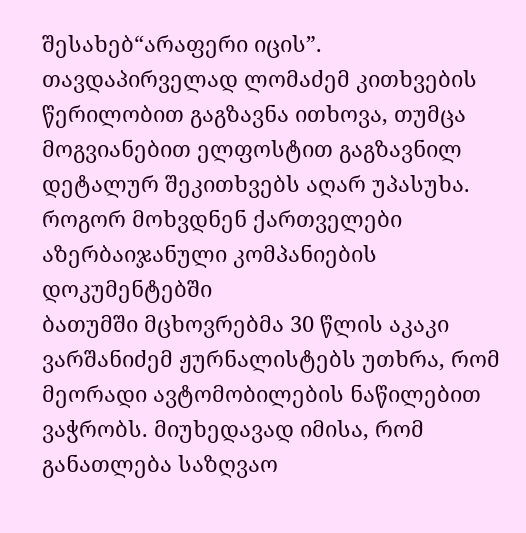შესახებ“არაფერი იცის”.
თავდაპირველად ლომაძემ კითხვების წერილობით გაგზავნა ითხოვა, თუმცა მოგვიანებით ელფოსტით გაგზავნილ დეტალურ შეკითხვებს აღარ უპასუხა.
როგორ მოხვდნენ ქართველები აზერბაიჯანული კომპანიების დოკუმენტებში
ბათუმში მცხოვრებმა 30 წლის აკაკი ვარშანიძემ ჟურნალისტებს უთხრა, რომ მეორადი ავტომობილების ნაწილებით ვაჭრობს. მიუხედავად იმისა, რომ განათლება საზღვაო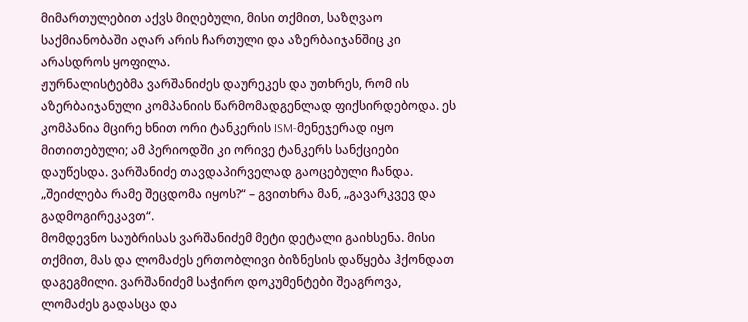მიმართულებით აქვს მიღებული, მისი თქმით, საზღვაო საქმიანობაში აღარ არის ჩართული და აზერბაიჯანშიც კი არასდროს ყოფილა.
ჟურნალისტებმა ვარშანიძეს დაურეკეს და უთხრეს, რომ ის აზერბაიჯანული კომპანიის წარმომადგენლად ფიქსირდებოდა. ეს კომპანია მცირე ხნით ორი ტანკერის ISM-მენეჯერად იყო მითითებული; ამ პერიოდში კი ორივე ტანკერს სანქციები დაუწესდა. ვარშანიძე თავდაპირველად გაოცებული ჩანდა.
„შეიძლება რამე შეცდომა იყოს?“ – გვითხრა მან, „გავარკვევ და გადმოგირეკავთ“.
მომდევნო საუბრისას ვარშანიძემ მეტი დეტალი გაიხსენა. მისი თქმით, მას და ლომაძეს ერთობლივი ბიზნესის დაწყება ჰქონდათ დაგეგმილი. ვარშანიძემ საჭირო დოკუმენტები შეაგროვა, ლომაძეს გადასცა და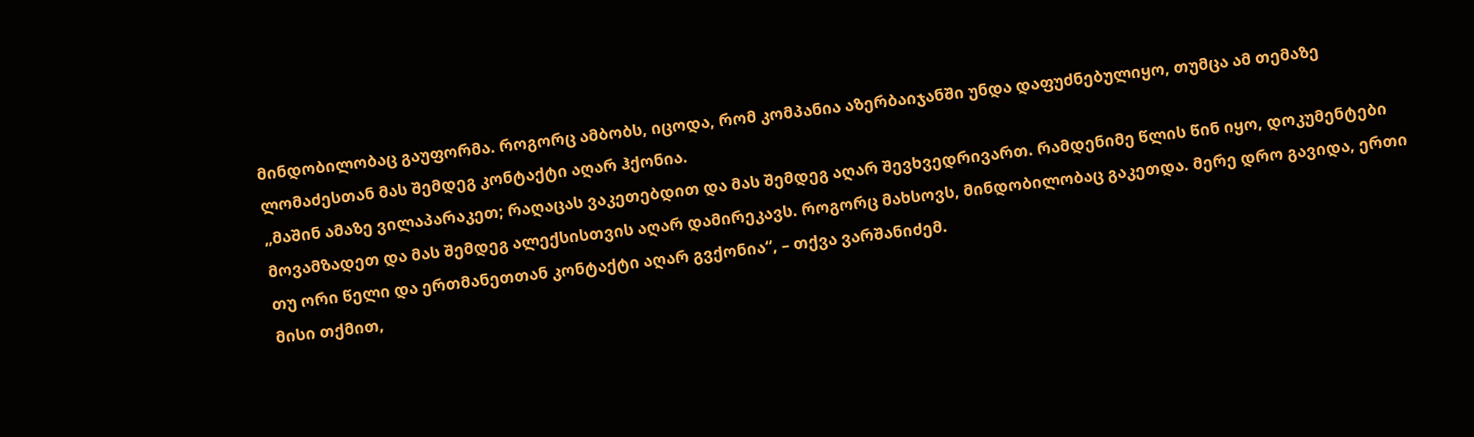მინდობილობაც გაუფორმა. როგორც ამბობს, იცოდა, რომ კომპანია აზერბაიჯანში უნდა დაფუძნებულიყო, თუმცა ამ თემაზე ლომაძესთან მას შემდეგ კონტაქტი აღარ ჰქონია.
„მაშინ ამაზე ვილაპარაკეთ; რაღაცას ვაკეთებდით და მას შემდეგ აღარ შევხვედრივართ. რამდენიმე წლის წინ იყო, დოკუმენტები მოვამზადეთ და მას შემდეგ ალექსისთვის აღარ დამირეკავს. როგორც მახსოვს, მინდობილობაც გაკეთდა. მერე დრო გავიდა, ერთი თუ ორი წელი და ერთმანეთთან კონტაქტი აღარ გვქონია“, – თქვა ვარშანიძემ.
მისი თქმით,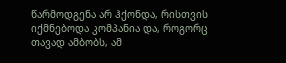წარმოდგენა არ ჰქონდა, რისთვის იქმნებოდა კომპანია და, როგორც თავად ამბობს, ამ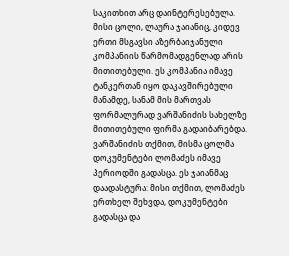საკითხით არც დაინტერესებულა.
მისი ცოლი, ლაურა ჯაიანიც, კიდევ ერთი მსგავსი აზერბაიჯანული კომპანიის წარმომადგენლად არის მითითებული. ეს კომპანია იმავე ტანკერთან იყო დაკავშირებული მანამდე, სანამ მის მართვას ფორმალურად ვარშანიძის სახელზე მითითებული ფირმა გადაიბარებდა.
ვარშანიძის თქმით, მისმა ცოლმა დოკუმენტები ლომაძეს იმავე პერიოდში გადასცა. ეს ჯაიანმაც დაადასტურა: მისი თქმით, ლომაძეს ერთხელ შეხვდა, დოკუმენტები გადასცა და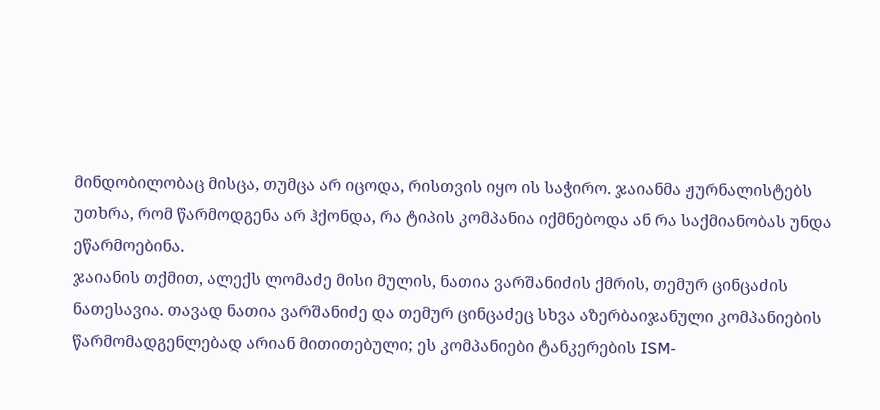მინდობილობაც მისცა, თუმცა არ იცოდა, რისთვის იყო ის საჭირო. ჯაიანმა ჟურნალისტებს უთხრა, რომ წარმოდგენა არ ჰქონდა, რა ტიპის კომპანია იქმნებოდა ან რა საქმიანობას უნდა ეწარმოებინა.
ჯაიანის თქმით, ალექს ლომაძე მისი მულის, ნათია ვარშანიძის ქმრის, თემურ ცინცაძის ნათესავია. თავად ნათია ვარშანიძე და თემურ ცინცაძეც სხვა აზერბაიჯანული კომპანიების წარმომადგენლებად არიან მითითებული; ეს კომპანიები ტანკერების ISM-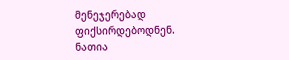მენეჯერებად ფიქსირდებოდნენ.
ნათია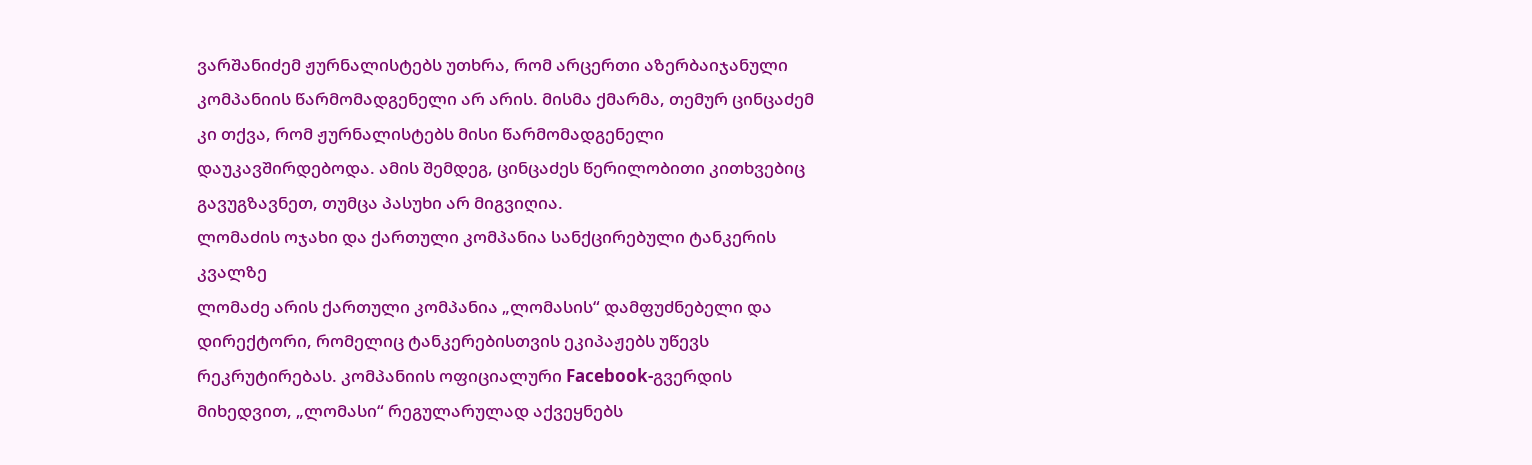ვარშანიძემ ჟურნალისტებს უთხრა, რომ არცერთი აზერბაიჯანული კომპანიის წარმომადგენელი არ არის. მისმა ქმარმა, თემურ ცინცაძემ კი თქვა, რომ ჟურნალისტებს მისი წარმომადგენელი დაუკავშირდებოდა. ამის შემდეგ, ცინცაძეს წერილობითი კითხვებიც გავუგზავნეთ, თუმცა პასუხი არ მიგვიღია.
ლომაძის ოჯახი და ქართული კომპანია სანქცირებული ტანკერის კვალზე
ლომაძე არის ქართული კომპანია „ლომასის“ დამფუძნებელი და დირექტორი, რომელიც ტანკერებისთვის ეკიპაჟებს უწევს რეკრუტირებას. კომპანიის ოფიციალური Facebook-გვერდის მიხედვით, „ლომასი“ რეგულარულად აქვეყნებს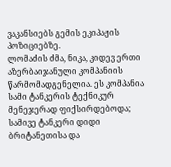ვაკანსიებს გემის ეკიპაჟის პოზიციებზე.
ლომაძის ძმა, ნიკა, კიდევ ერთი აზერბაიჯანული კომპანიის წარმომადგენელია. ეს კომპანია სამი ტანკერის ტექნიკურ მენეჯერად ფიქსირდებოდა; სამივე ტანკერი დიდი ბრიტანეთისა და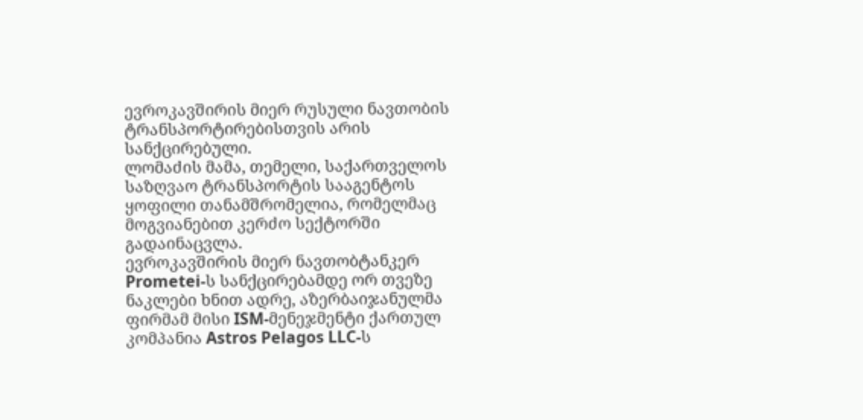ევროკავშირის მიერ რუსული ნავთობის ტრანსპორტირებისთვის არის სანქცირებული.
ლომაძის მამა, თემელი, საქართველოს საზღვაო ტრანსპორტის სააგენტოს ყოფილი თანამშრომელია, რომელმაც მოგვიანებით კერძო სექტორში გადაინაცვლა.
ევროკავშირის მიერ ნავთობტანკერ Prometei-ს სანქცირებამდე ორ თვეზე ნაკლები ხნით ადრე, აზერბაიჯანულმა ფირმამ მისი ISM-მენეჯმენტი ქართულ კომპანია Astros Pelagos LLC-ს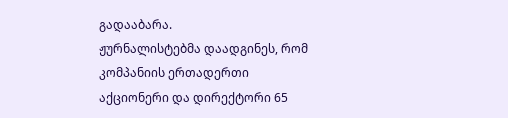გადააბარა.
ჟურნალისტებმა დაადგინეს, რომ კომპანიის ერთადერთი აქციონერი და დირექტორი 65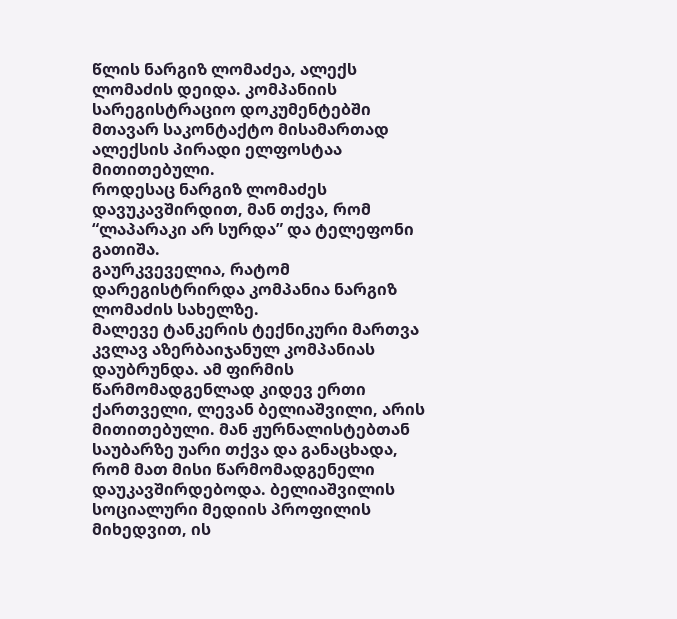წლის ნარგიზ ლომაძეა, ალექს ლომაძის დეიდა. კომპანიის სარეგისტრაციო დოკუმენტებში მთავარ საკონტაქტო მისამართად ალექსის პირადი ელფოსტაა მითითებული.
როდესაც ნარგიზ ლომაძეს დავუკავშირდით, მან თქვა, რომ “ლაპარაკი არ სურდა” და ტელეფონი გათიშა.
გაურკვეველია, რატომ დარეგისტრირდა კომპანია ნარგიზ ლომაძის სახელზე.
მალევე ტანკერის ტექნიკური მართვა კვლავ აზერბაიჯანულ კომპანიას დაუბრუნდა. ამ ფირმის წარმომადგენლად კიდევ ერთი ქართველი, ლევან ბელიაშვილი, არის მითითებული. მან ჟურნალისტებთან საუბარზე უარი თქვა და განაცხადა, რომ მათ მისი წარმომადგენელი დაუკავშირდებოდა. ბელიაშვილის სოციალური მედიის პროფილის მიხედვით, ის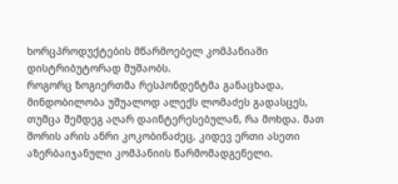ხორცპროდუქტების მწარმოებელ კომპანიაში დისტრიბუტორად მუშაობს.
როგორც ზოგიერთმა რესპონდენტმა განაცხადა, მინდობილობა უშუალოდ ალექს ლომაძეს გადასცეს, თუმცა შემდეგ აღარ დაინტერესებულან, რა მოხდა. მათ შორის არის ანრი კოკობინაძეც, კიდევ ერთი ასეთი აზერბაიჯანული კომპანიის წარმომადგენელი.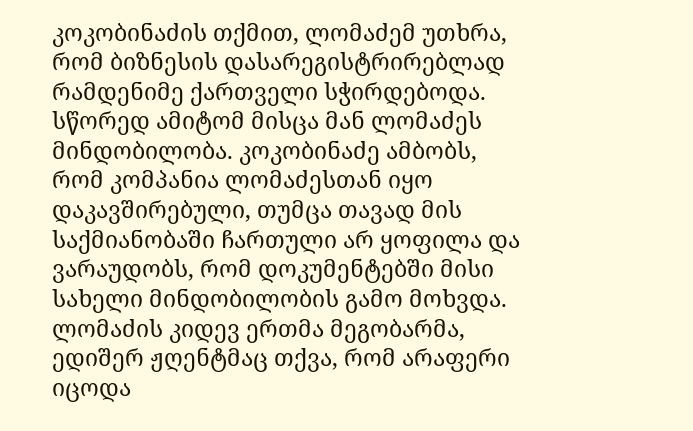კოკობინაძის თქმით, ლომაძემ უთხრა, რომ ბიზნესის დასარეგისტრირებლად რამდენიმე ქართველი სჭირდებოდა. სწორედ ამიტომ მისცა მან ლომაძეს მინდობილობა. კოკობინაძე ამბობს, რომ კომპანია ლომაძესთან იყო დაკავშირებული, თუმცა თავად მის საქმიანობაში ჩართული არ ყოფილა და ვარაუდობს, რომ დოკუმენტებში მისი სახელი მინდობილობის გამო მოხვდა.
ლომაძის კიდევ ერთმა მეგობარმა, ედიშერ ჟღენტმაც თქვა, რომ არაფერი იცოდა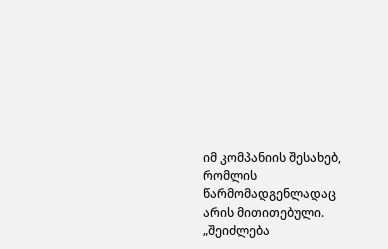იმ კომპანიის შესახებ, რომლის წარმომადგენლადაც არის მითითებული.
„შეიძლება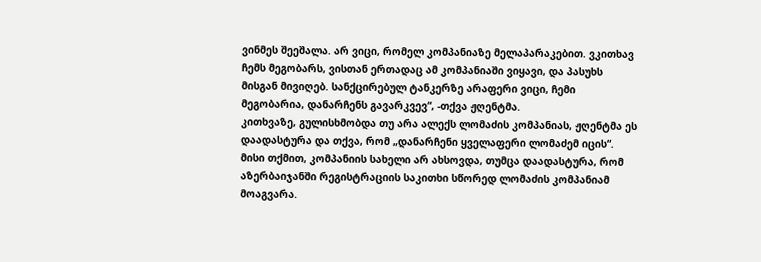ვინმეს შეეშალა. არ ვიცი, რომელ კომპანიაზე მელაპარაკებით. ვკითხავ ჩემს მეგობარს, ვისთან ერთადაც ამ კომპანიაში ვიყავი, და პასუხს მისგან მივიღებ. სანქცირებულ ტანკერზე არაფერი ვიცი, ჩემი მეგობარია, დანარჩენს გავარკვევ“, -თქვა ჟღენტმა.
კითხვაზე, გულისხმობდა თუ არა ალექს ლომაძის კომპანიას, ჟღენტმა ეს დაადასტურა და თქვა, რომ „დანარჩენი ყველაფერი ლომაძემ იცის“. მისი თქმით, კომპანიის სახელი არ ახსოვდა, თუმცა დაადასტურა, რომ აზერბაიჯანში რეგისტრაციის საკითხი სწორედ ლომაძის კომპანიამ მოაგვარა.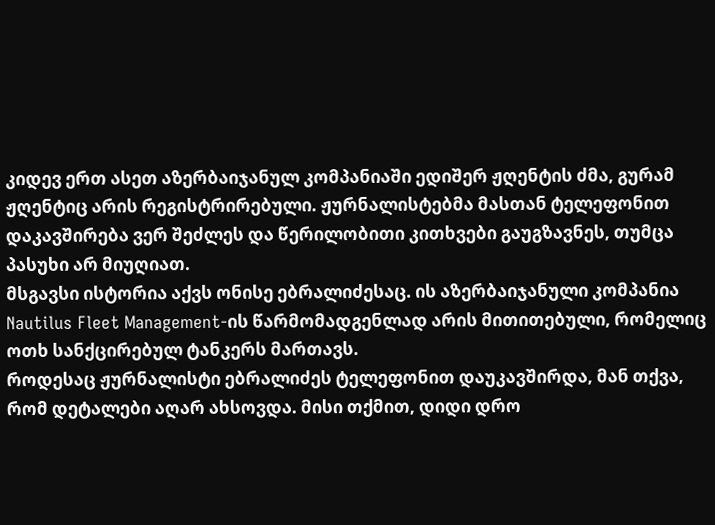კიდევ ერთ ასეთ აზერბაიჯანულ კომპანიაში ედიშერ ჟღენტის ძმა, გურამ ჟღენტიც არის რეგისტრირებული. ჟურნალისტებმა მასთან ტელეფონით დაკავშირება ვერ შეძლეს და წერილობითი კითხვები გაუგზავნეს, თუმცა პასუხი არ მიუღიათ.
მსგავსი ისტორია აქვს ონისე ებრალიძესაც. ის აზერბაიჯანული კომპანია Nautilus Fleet Management-ის წარმომადგენლად არის მითითებული, რომელიც ოთხ სანქცირებულ ტანკერს მართავს.
როდესაც ჟურნალისტი ებრალიძეს ტელეფონით დაუკავშირდა, მან თქვა, რომ დეტალები აღარ ახსოვდა. მისი თქმით, დიდი დრო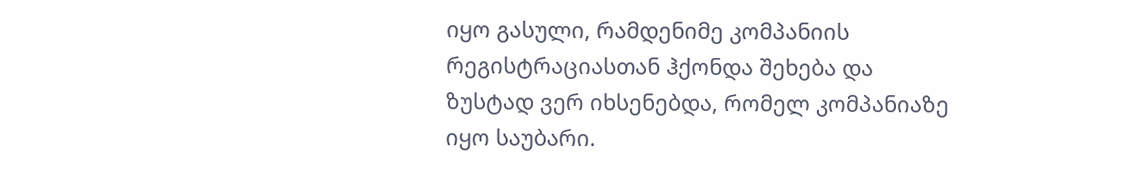იყო გასული, რამდენიმე კომპანიის რეგისტრაციასთან ჰქონდა შეხება და ზუსტად ვერ იხსენებდა, რომელ კომპანიაზე იყო საუბარი.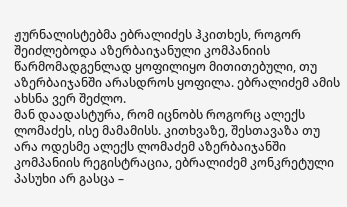ჟურნალისტებმა ებრალიძეს ჰკითხეს, როგორ შეიძლებოდა აზერბაიჯანული კომპანიის წარმომადგენლად ყოფილიყო მითითებული, თუ აზერბაიჯანში არასდროს ყოფილა. ებრალიძემ ამის ახსნა ვერ შეძლო.
მან დაადასტურა, რომ იცნობს როგორც ალექს ლომაძეს, ისე მამამისს. კითხვაზე, შესთავაზა თუ არა ოდესმე ალექს ლომაძემ აზერბაიჯანში კომპანიის რეგისტრაცია, ებრალიძემ კონკრეტული პასუხი არ გასცა –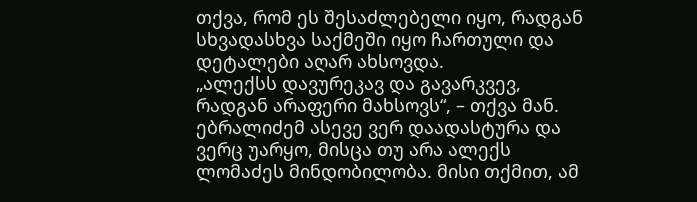თქვა, რომ ეს შესაძლებელი იყო, რადგან სხვადასხვა საქმეში იყო ჩართული და დეტალები აღარ ახსოვდა.
„ალექსს დავურეკავ და გავარკვევ, რადგან არაფერი მახსოვს“, – თქვა მან.
ებრალიძემ ასევე ვერ დაადასტურა და ვერც უარყო, მისცა თუ არა ალექს ლომაძეს მინდობილობა. მისი თქმით, ამ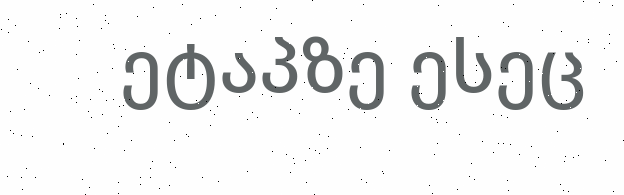ეტაპზე ესეც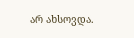არ ახსოვდა.